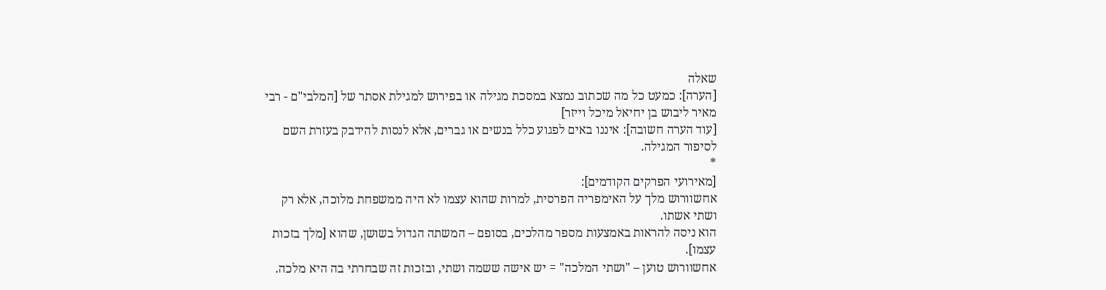שאלה
[הערה]: כמעט כל מה שכתוב נמצא במסכת מגילה או בפירוש למגילת אסתר של [המלבי"ם - רבי מאיר ליבוש בן יחיאל מיכל וייזר]
[עוד הערה חשובה]: איננו באים לפגוע כלל בנשים או גברים, אלא לנסות להידבק בעזרת השם לסיפור המגילה.
*
[מאירועי הפרקים הקודמים]:
אחשוורוש מלך על האימפריה הפרסית, למרות שהוא עצמו לא היה ממשפחת מלוכה, אלא רק ושתי אשתו.
הוא ניסה להראות באמצעות מספר מהלכים, בסופם – המשתה הגדול בשושן, שהוא [מלך בזכות עצמו].
אחשוורוש טוען – "ושתי המלכה" = יש אישה ששמה ושתי, ובזכות זה שבחרתי בה היא מלכה.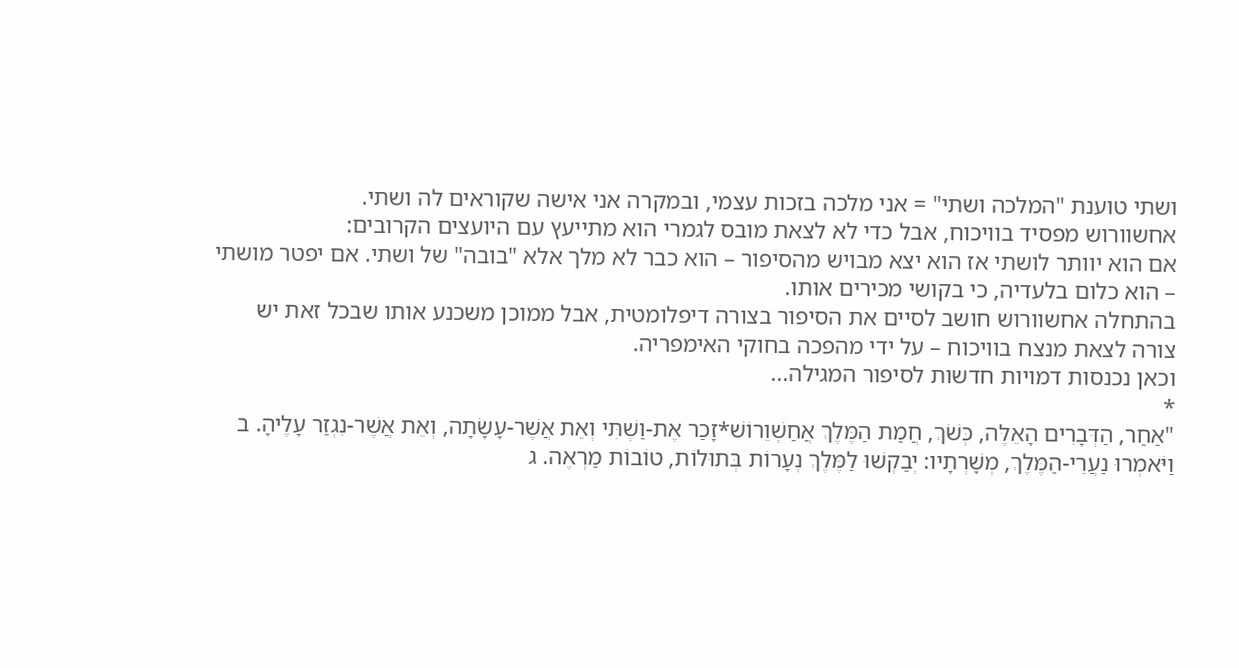ושתי טוענת "המלכה ושתי" = אני מלכה בזכות עצמי, ובמקרה אני אישה שקוראים לה ושתי.
אחשוורוש מפסיד בוויכוח, אבל כדי לא לצאת מובס לגמרי הוא מתייעץ עם היועצים הקרובים:
אם הוא יוותר לושתי אז הוא יצא מבויש מהסיפור – הוא כבר לא מלך אלא "בובה" של ושתי. אם יפטר מושתי – הוא כלום בלעדיה, כי בקושי מכירים אותו.
בהתחלה אחשוורוש חושב לסיים את הסיפור בצורה דיפלומטית, אבל ממוכן משכנע אותו שבכל זאת יש צורה לצאת מנצח בוויכוח – על ידי מהפכה בחוקי האימפריה.
וכאן נכנסות דמויות חדשות לסיפור המגילה...
*
"אַחַר, הַדְּבָרִים הָאֵלֶּה, כְּשֹׁךְ, חֲמַת הַמֶּלֶךְ אֲחַשְׁוֵרוֹשׁ*זָכַר אֶת-וַשְׁתִּי וְאֵת אֲשֶׁר-עָשָׂתָה, וְאֵת אֲשֶׁר-נִגְזַר עָלֶיהָ. ב וַיֹּאמְרוּ נַעֲרֵי-הַמֶּלֶךְ, מְשָׁרְתָיו: יְבַקְשׁוּ לַמֶּלֶךְ נְעָרוֹת בְּתוּלוֹת, טוֹבוֹת מַרְאֶה. ג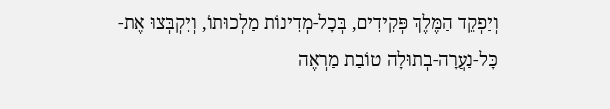וְיַפְקֵד הַמֶּלֶךְ פְּקִידִים, בְּכָל-מְדִינוֹת מַלְכוּתוֹ, וְיִקְבְּצוּ אֶת-כָּל-נַעֲרָה-בְתוּלָה טוֹבַת מַרְאֶה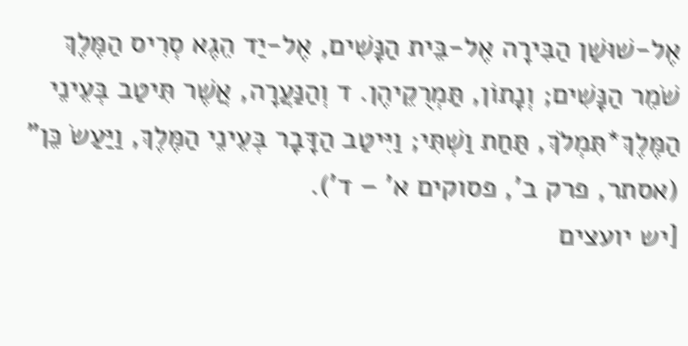אֶל-שׁוּשַׁן הַבִּירָה אֶל-בֵּית הַנָּשִׁים, אֶל-יַד הֵגֶא סְרִיס הַמֶּלֶךְ שֹׁמֵר הַנָּשִׁים; וְנָתוֹן, תַּמְרֻקֵיהֶן. ד וְהַנַּעֲרָה, אֲשֶׁר תִּיטַב בְּעֵינֵי הַמֶּלֶךְ*תִּמְלֹךְ, תַּחַת וַשְׁתִּי; וַיִּיטַב הַדָּבָר בְּעֵינֵי הַמֶּלֶךְ, וַיַּעַשׂ כֵּן" (אסתר, פרק ב', פסוקים א' – ד').
[יש יועצים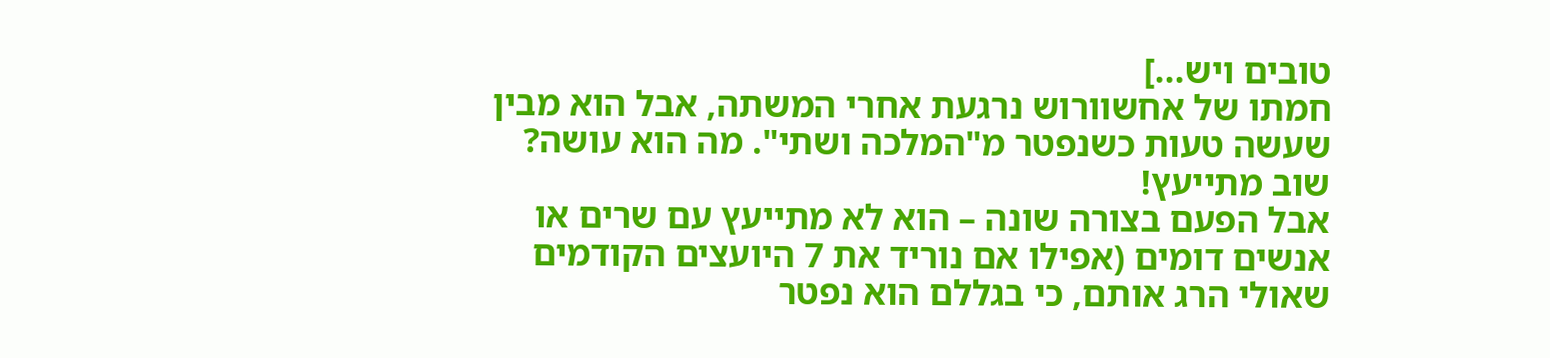טובים ויש...]
חמתו של אחשוורוש נרגעת אחרי המשתה, אבל הוא מבין שעשה טעות כשנפטר מ"המלכה ושתי". מה הוא עושה? שוב מתייעץ!
אבל הפעם בצורה שונה – הוא לא מתייעץ עם שרים או אנשים דומים (אפילו אם נוריד את 7 היועצים הקודמים שאולי הרג אותם, כי בגללם הוא נפטר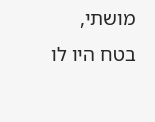מושתי, בטח היו לו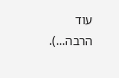עוד הרבה...).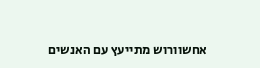אחשוורוש מתייעץ עם האנשים